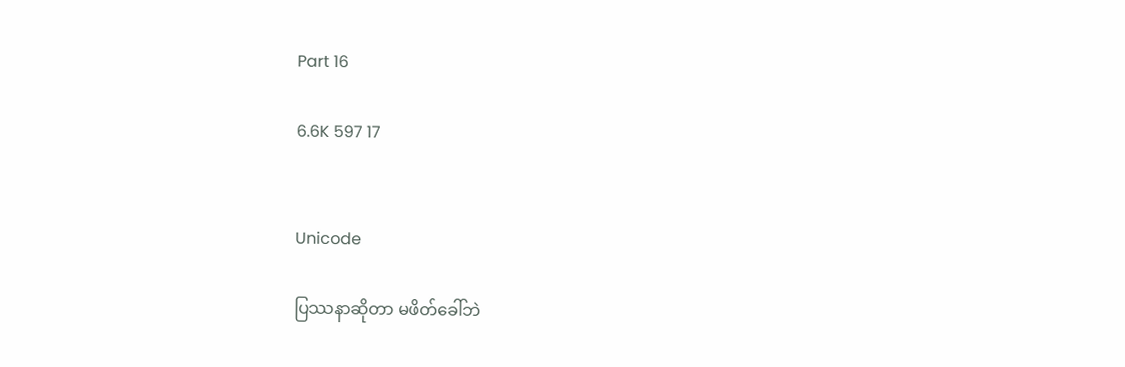Part 16

6.6K 597 17


Unicode

ပြဿနာဆိုတာ မဖိတ်ခေါ်ဘဲ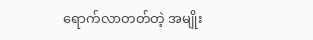ရောက်လာတတ်တဲ့ အမျိုး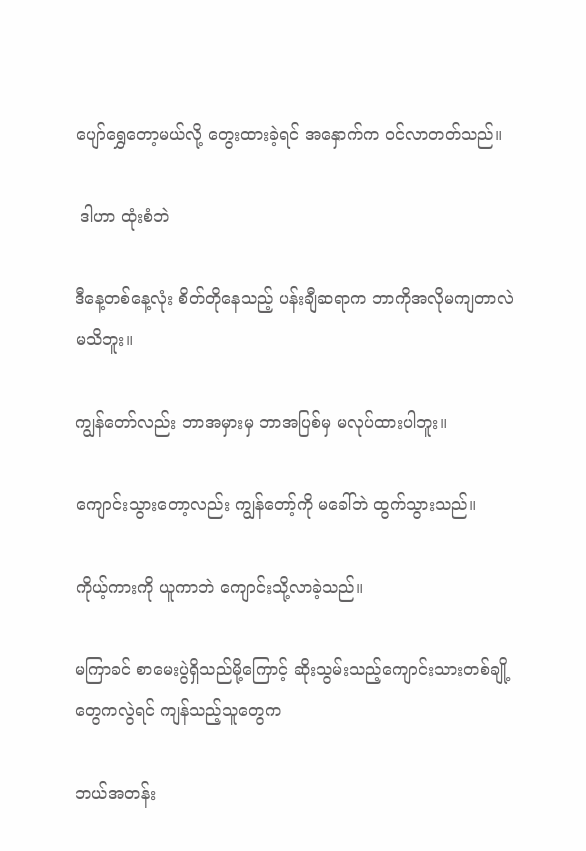ပျော်ရွှေတော့မယ်လို့ တွေးထားခဲ့ရင် အနှောက်က ဝင်လာတတ်သည်။

 ဒါဟာ ထုံးစံဘဲ

ဒီနေ့တစ်နေ့လုံး စိတ်တိုနေသည့် ပန်းချီဆရာက ဘာကိုအလိုမကျတာလဲ မသိဘူး။

ကျွန်တော်လည်း ဘာအမှားမှ ဘာအပြစ်မှ မလုပ်ထားပါဘူး။

ကျောင်းသွားတော့လည်း ကျွန်တော့်ကို မခေါ်ဘဲ ထွက်သွားသည်။

ကိုယ့်ကားကို ယူကာဘဲ ကျောင်းသို့လာခဲ့သည်။

မကြာခင် စာမေးပွဲရှိသည်မို့ကြောင့် ဆိုးသွမ်းသည့်ကျောင်းသားတစ်ချို့တွေကလွဲရင် ကျန်သည့်သူတွေက

ဘယ်အတန်း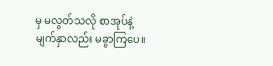မှ မလွတ်သလို စာအုပ်နဲ့ မျက်နှာလည်း မခွာကြပေ။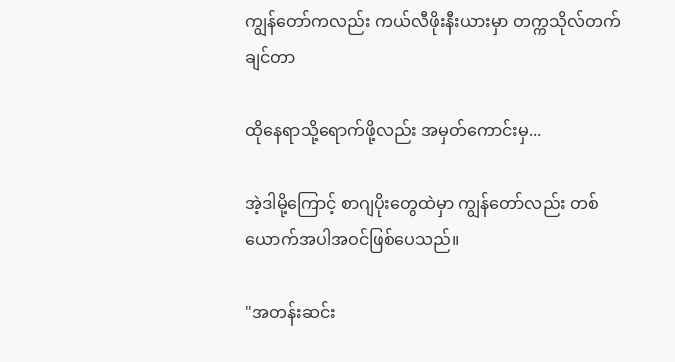ကျွန်တော်ကလည်း ကယ်လီဖိုးနီးယားမှာ တက္ကသိုလ်တက်ချင်တာ

ထိုနေရာသို့ရောက်ဖို့လည်း အမှတ်ကောင်းမှ...

အဲ့ဒါမို့ကြောင့် စာဂျပိုးတွေထဲမှာ ကျွန်တော်လည်း တစ်ယောက်အပါအဝင်ဖြစ်ပေသည်။

"အတန်းဆင်း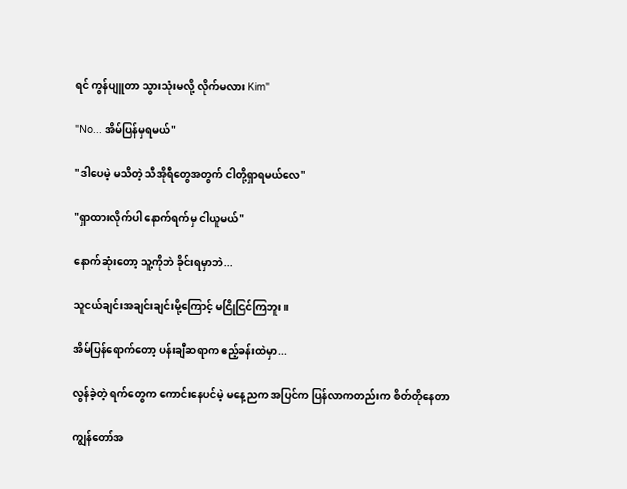ရင် ကွန်ပျူတာ သွားသုံးမလို့ လိုက်မလား Kim"

"No... အိမ်ပြန်မှရမယ်"

"ဒါပေမဲ့ မသိတဲ့ သီအိုရီတွေအတွက် ငါတို့ရှာရမယ်လေ"

"ရှာထားလိုက်ပါ နောက်ရက်မှ ငါယူမယ်"

နောက်ဆုံးတော့ သူ့ကိုဘဲ ခိုင်းရမှာဘဲ...

သူငယ်ချင်းအချင်းချင်းမို့ကြောင့် မငြိုငြင်ကြဘူး။

အိမ်ပြန်ရောက်တော့ ပန်းချီဆရာက ဧည့်ခန်းထဲမှာ...

လွန်ခဲ့တဲ့ ရက်တွေက ကောင်းနေပင်မဲ့ မနေ့ညက အပြင်က ပြန်လာကတည်းက စိတ်တိုနေတာ

ကျွန်တော်အ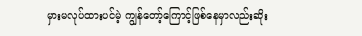မှားမလုပ်ထားပင်မဲ့ ကျွန်တော့်ကြောင့်ဖြစ်နေမှာလည်းဆိုး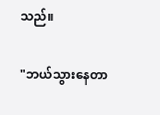သည်။

"ဘယ်သွားနေတာ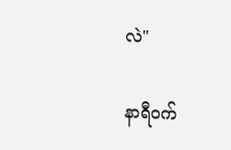လဲ"

နာရီဝက်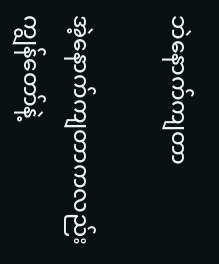ဘဲနောက်ကျတာ

အဲ့နောက်ကျတာကလည်း ကျွန်တော်နဲ့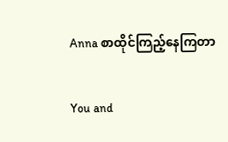Anna စာထိုင်ကြည့်နေကြတာ

You and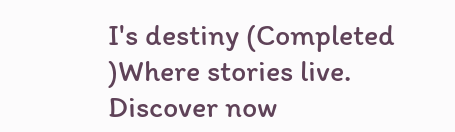I's destiny (Completed )Where stories live. Discover now